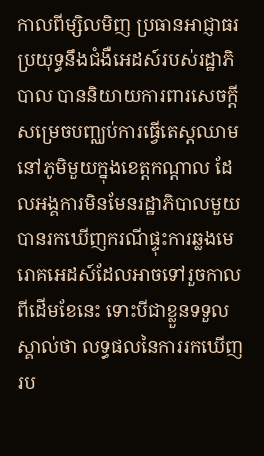កាលពីម្សិលមិញ ប្រធានអាជ្ញាធរប្រយុទ្ធនឹងជំងឺអេដស៍របស់រដ្ឋាភិបាល បាននិយាយការពារសេចក្តីសម្រេចបញ្ឈប់ការធ្វើតេស្តឈាមនៅភូមិមួយក្នុងខេត្តកណ្ដាល ដែលអង្គការមិនមែនរដ្ឋាភិបាលមួយបានរកឃើញករណីផ្ទុះការឆ្លងមេរោគអេដស៍ដែលអាចទៅរួចកាលពីដើមខែនេះ ទោះបីជាខ្លួនទទួលស្គាល់ថា លទ្ធផលនៃការរកឃើញរប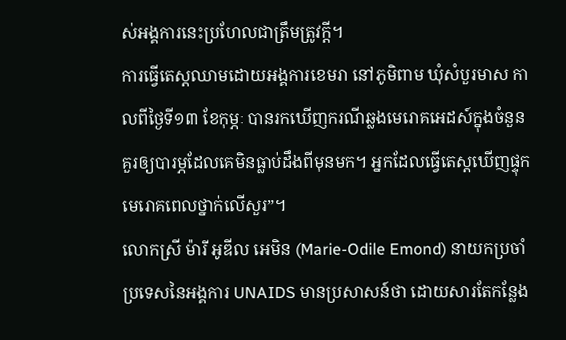ស់អង្គការនេះប្រហែលជាត្រឹមត្រូវក្តី។
ការធ្វើតេស្តឈាមដោយអង្គការខេមរា នៅភូមិពាម ឃុំសំបួរមាស កាលពីថ្ងៃទី១៣ ខែកុម្ភៈ បានរកឃើញករណីឆ្លងមេរោគអេដស៍ក្នុងចំនួនគួរឲ្យបារម្ភដែលគេមិនធ្លាប់ដឹងពីមុនមក។ អ្នកដែលធ្វើតេស្ដឃើញផ្ទុកមេរោគពេលថ្នាក់លើសួរ”។
លោកស្រី ម៉ារី អូឌីល អេមិន (Marie-Odile Emond) នាយកប្រចាំប្រទេសនៃអង្គការ UNAIDS មានប្រសាសន៍ថា ដោយសារតែកន្លែង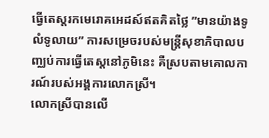ធ្វើតេស្តរកមេរោគអេដស៍ឥតគិតថ្លៃ ”មានយ៉ាងទូលំទូលាយ” ការសម្រេចរបស់មន្ត្រីសុខាភិបាលបញ្ឈប់ការធ្វើតេស្តនៅភូមិនេះ គឺស្របតាមគោលការណ៍របស់អង្គការលោកស្រី។
លោកស្រីបានលើ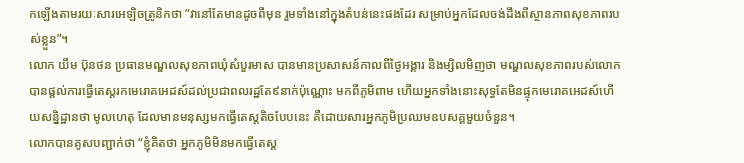កឡើងតាមរយៈសារអេឡិចត្រូនិកថា ”វានៅតែមានដូចពីមុន រួមទាំងនៅក្នុងតំបន់នេះផងដែរ សម្រាប់អ្នកដែលចង់ដឹងពីស្ថានភាពសុខភាពរបស់ខ្លួន”។
លោក យឹម ប៊ុនថន ប្រធានមណ្ឌលសុខភាពឃុំសំបួរមាស បានមានប្រសាសន៍កាលពីថ្ងៃអង្គារ និងម្សិលមិញថា មណ្ឌលសុខភាពរបស់លោកបានផ្ដល់ការធ្វើតេស្តរកមេរោគអេដស៍ដល់ប្រជាពលរដ្ឋតែ៩នាក់ប៉ុណ្ណោះ មកពីភូមិពាម ហើយអ្នកទាំងនោះសុទ្ធតែមិនផ្ទុកមេរោគអេដស៍ហើយសន្និដ្ឋានថា មូលហេតុ ដែលមានមនុស្សមកធ្វើតេស្តតិចបែបនេះ គឺដោយសារអ្នកភូមិប្រឈមឧបសគ្គមួយចំនួន។
លោកបានគូសបញ្ជាក់ថា “ខ្ញុំគិតថា អ្នកភូមិមិនមកធ្វើតេស្ត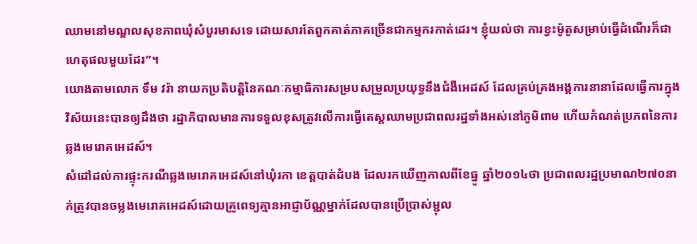ឈាមនៅមណ្ឌលសុខភាពឃុំសំបួរមាសទេ ដោយសារតែពួកគាត់ភាគច្រើនជាកម្មករកាត់ដេរ។ ខ្ញុំយល់ថា ការខ្វះម៉ូតូសម្រាប់ធ្វើដំណើរក៏ជាហេតុផលមួយដែរ”។
យោងតាមលោក ទឹម វរ៉ា នាយកប្រតិបត្តិនៃគណៈកម្មាធិការសម្របសម្រួលប្រយុទ្ធនឹងជំងឺអេដស៍ ដែលគ្រប់គ្រងអង្គការនានាដែលធ្វើការក្នុងវិស័យនេះបានឲ្យដឹងថា រដ្ឋាភិបាលមានការទទួលខុសត្រូវលើការធ្វើតេស្តឈាមប្រជាពលរដ្ឋទាំងអស់នៅភូមិពាម ហើយកំណត់ប្រភពនៃការឆ្លងមេរោគអេដស៍។
សំដៅដល់ការផ្ទុះករណីឆ្លងមេរោគអេដស៍នៅឃុំរកា ខេត្តបាត់ដំបង ដែលរកឃើញកាលពីខែធ្នូ ឆ្នាំ២០១៤ថា ប្រជាពលរដ្ឋប្រមាណ២៧០នាក់ត្រូវបានចម្លងមេរោគអេដស៍ដោយគ្រូពេទ្យគ្មានអាជ្ញាប័ណ្ណម្នាក់ដែលបានប្រើប្រាស់ម្ជុល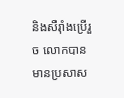និងសឺរ៉ាំងប្រើរួច លោកបានមានប្រសាស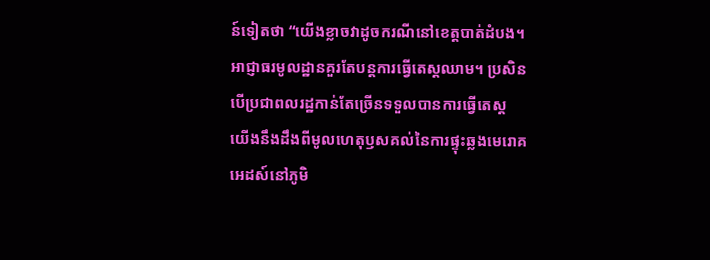ន៍ទៀតថា “យើងខ្លាចវាដូចករណីនៅខេត្តបាត់ដំបង។ អាជ្ញាធរមូលដ្ឋានគួរតែបន្តការធ្វើតេស្តឈាម។ ប្រសិនបើប្រជាពលរដ្ឋកាន់តែច្រើនទទួលបានការធ្វើតេស្ត យើងនឹងដឹងពីមូលហេតុឫសគល់នៃការផ្ទុះឆ្លងមេរោគអេដស៍នៅភូមិ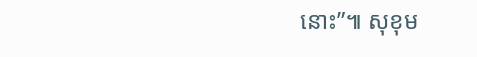នោះ”៕ សុខុម